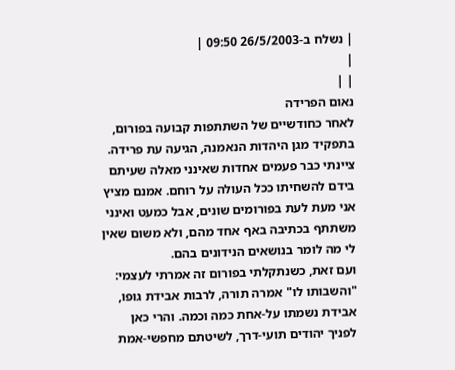| נשלח ב-26/5/2003 09:50 |
|
| |
נאום הפרידה
לאחר כחודשיים של השתתפות קבועה בפורום, בתפקיד מגן היהדות הנאמנה, הגיעה עת פרידה.
ציינתי כבר פעמים אחדות שאינני מאלה שעיתם בידם להשחיתו ככל העולה על רוחם. אמנם מציץ אני מעת לעת בפורומים שונים, אבל כמעט ואינני משתתף בכתיבה באף אחד מהם, ולא משום שאין לי מה לומר בנושאים הנידונים בהם.
ועם זאת, כשנתקלתי בפורום זה אמרתי לעצמי: "והשבותו לו" אמרה תורה, לרבות אבידת גופו, אבידת נשמתו על-אחת כמה וכמה. והרי כאן לפניך יהודים תועי-דרך, לשיטתם מחפשי-אמת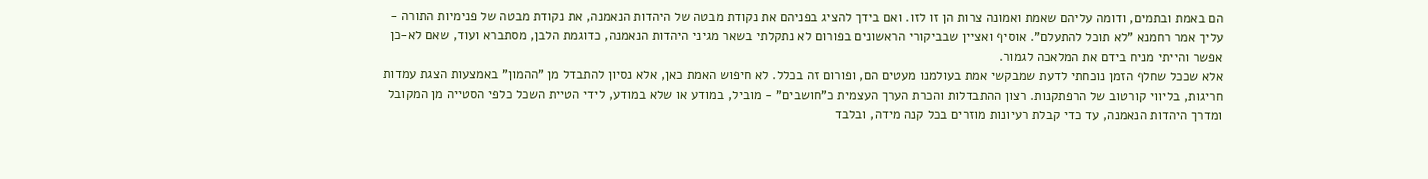הם באמת ובתמים, ודומה עליהם שאמת ואמונה צרות הן זו לזו. ואם בידך להציג בפניהם את נקודת מבטה של היהדות הנאמנה, את נקודת מבטה של פנימיות התורה - עליך אמר רחמנא "לא תוכל להתעלם". אוסיף ואציין שבביקורי הראשונים בפורום לא נתקלתי בשאר מגיני היהדות הנאמנה, כדוגמת הלבן, מסתברא ועוד, שאם לא-כן אפשר והייתי מניח בידם את המלאכה לגמור.
אלא שככל שחלף הזמן נוכחתי לדעת שמבקשי אמת בעולמנו מעטים הם, ופורום זה בכלל. לא חיפוש האמת כאן, אלא נסיון להתבדל מן "ההמון" באמצעות הצגת עמדות חריגות, בליווי קורטוב של הרפתקנות. רצון ההתבדלות והכרת הערך העצמית כ"חושבים" - מוביל, במודע או שלא במודע, לידי הטיית השכל כלפי הסטייה מן המקובל ומדרך היהדות הנאמנה, עד כדי קבלת רעיונות מוזרים בכל קנה מידה, ובלבד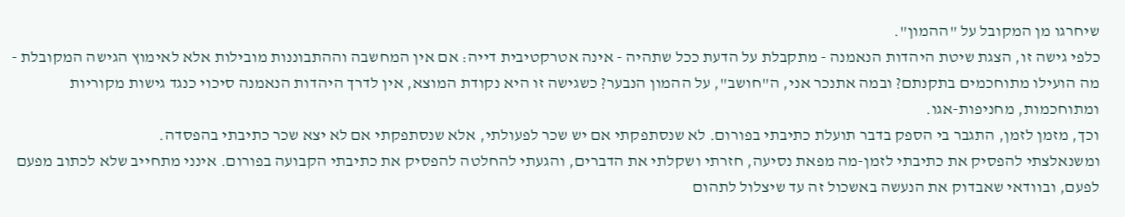שיחרגו מן המקובל על "ההמון".
כלפי גישה זו, הצגת שיטת היהדות הנאמנה - מתקבלת על הדעת ככל שתהיה - אינה אטרקטיבית דייה: אם אין המחשבה וההתבוננות מובילות אלא לאימוץ הגישה המקובלת - מה הועילו מתוחכמים בתקנתם? ובמה אתנכר אני, ה"חושב", על ההמון הנבער? כשגישה זו היא נקודת המוצא, אין לדרך היהדות הנאמנה סיכוי כנגד גישות מקוריות ומתוחכמות, מחניפות-אגו.
וכך, מזמן לזמן, התגבר בי הספק בדבר תועלת כתיבתי בפורום. לא שנסתפקתי אם יש שכר לפעולתי, אלא שנסתפקתי אם לא יצא שכר כתיבתי בהפסדה.
ומשנאלצתי להפסיק את כתיבתי לזמן-מה מפאת נסיעה, חזרתי ושקלתי את הדברים, והגעתי להחלטה להפסיק את כתיבתי הקבועה בפורום. אינני מתחייב שלא לכתוב מפעם לפעם, ובוודאי שאבדוק את הנעשה באשכול זה עד שיצלול לתהום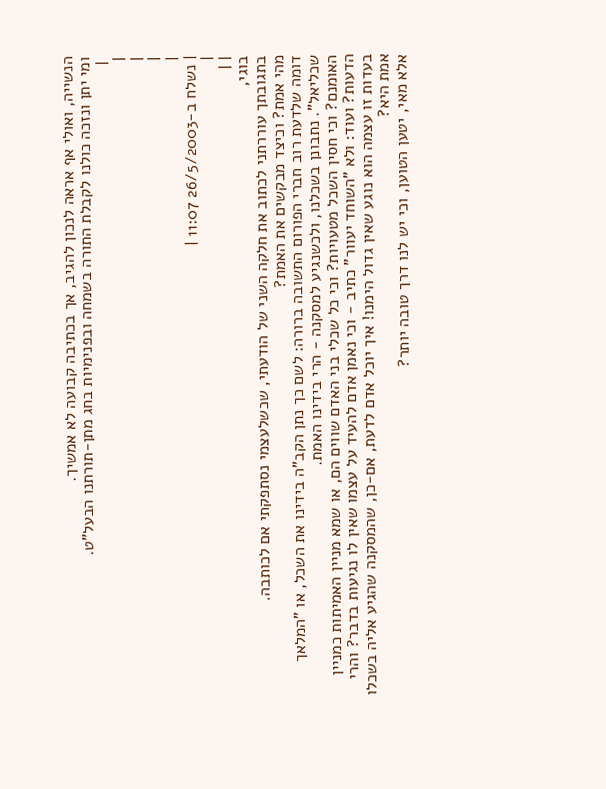הנשייה, ואולי אף אראה לנכון להגיב, אך בכתיבה קבועה לא אמשיך.
ומי יתן ונזכה כולנו לקבלת התורה בשמחה ובפנימיות בחג מתן-תורתנו הבעל"ט.
 |
|
|
|
|
| נשלח ב-26/5/2003 11:07 |
|
| |
בוגי,
בתגובתך עוררתני לכתוב את חלקה השני של הודעתי, שכשלעצמי נסתפקתי אם לכותבה.
מהי אמת? וכיצד מבקשים את האמת?
דומה שלדעת רוב חברי הפורום התשובה ברורה: לשם כך נתן הקב"ה בידינו את השכל, או "המלאך שכליאל". נתבונן בשכלנו, ולכשנגיע למסקנה - הרי בידינו האמת.
האומנם? וכי חסין השכל מטעויות? וכי כל שכלי בני האדם שווים הם, או שמא מניין האמיתות כמניין הדעות? ועוד: ולא "השוחד יעוור" כתיב - וכי נאמן אדם להעיד על עצמו שאין לו נגיעות בדבר? והרי בעדות זו עצמה הוא נוגע שאין גדול הימנו! איך יוכל אדם לדעת, אם-כן, שהמסקנה שהגיע אליה בשכלו אמת היא?
אלא מאי, יטען הטוען, וכי יש לנו דרך טובה יותר?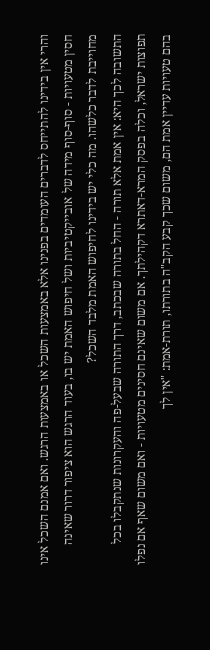והרי אין בידינו להתייחס לדברים העומדים בפנינו אלא באמצעות השכל או באמצעות הרגש. ואם אמנם השכל אינו חסין מטעויות - סוף-סוף מידה של אובייקטיביות ושל חיפוש האמת יש בו, בעוד הרגש הוא ציפור דרור שאינה מחוייבת לדבר כלשהו. מה כלי יש בידינו לחיפוש האמת מלבד השכל?
התשובה לכך היא: אין אמת אלא תורה - החל בתורה שבכתב, דרך התורה שבעל-פה והעקרונות שנתקבלו בכל תפוצות ישראל, וכלה בפסק המרא-דאתרא דקהילתך. אם משום שאינם חסינים מטעויות - ואם משום שאף אם נפלו בהם טעויות עדיין אמת הם, משום שכך קבע הקב"ה בתורתו, תורת-אמת: "אין לך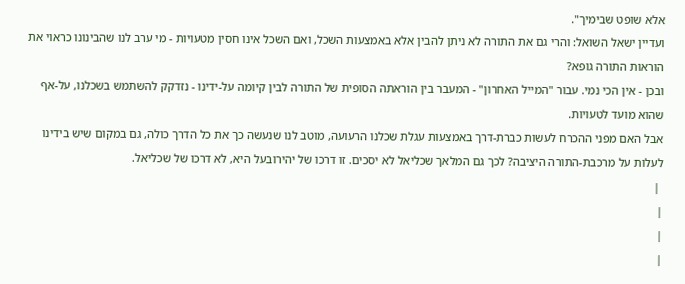אלא שופט שבימיך".
ועדיין ישאל השואל: והרי גם את התורה לא ניתן להבין אלא באמצעות השכל, ואם השכל אינו חסין מטעויות - מי ערב לנו שהבינונו כראוי את הוראות התורה גופא?
ובכן - אין הכי נמי. עבור "המייל האחרון" - המעבר בין הוראתה הסופית של התורה לבין קיומה על-ידינו - נזדקק להשתמש בשכלנו, על-אף שהוא מועד לטעויות.
אבל האם מפני ההכרח לעשות כברת-דרך באמצעות עגלת שכלנו הרעועה, מוטב לנו שנעשה כך את כל הדרך כולה, גם במקום שיש בידינו לעלות על מרכבת-התורה היציבה? לכך גם המלאך שכליאל לא יסכים. זו דרכו של יהירובעל היא, לא דרכו של שכליאל.
 |
|
|
|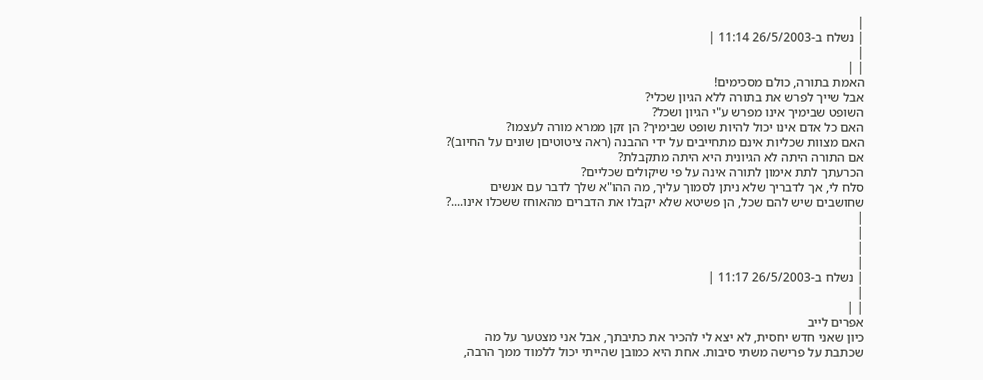|
| נשלח ב-26/5/2003 11:14 |
|
| |
האמת בתורה, כולם מסכימים!
אבל שייך לפרש את בתורה ללא הגיון שכלי?
השופט שבימיך אינו מפרש ע"י הגיון ושכל?
האם כל אדם אינו יכול להיות שופט שבימיך? הן זקן ממרא מורה לעצמו?
האם מצוות שכליות אינם מתחייבים על ידי ההבנה (ראה ציטוטיםן שונים על החיוב)?
אם התורה היתה לא הגיונית היא היתה מתקבלת?
הכרעתך לתת אימון לתורה אינה על פי שיקולים שכליים?
סלח לי, אך לדבריך שלא ניתן לסמוך עליך, מה ההו"א שלך לדבר עם אנשים שחושבים שיש להם שכל, הן פשיטא שלא יקבלו את הדברים מהאוחז ששכלו אינו....?
|
|
|
|
| נשלח ב-26/5/2003 11:17 |
|
| |
אפרים לייב
כיון שאני חדש יחסית, לא יצא לי להכיר את כתיבתך, אבל אני מצטער על מה שכתבת על פרישה משתי סיבות. אחת היא כמובן שהייתי יכול ללמוד ממך הרבה,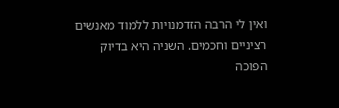ואין לי הרבה הזדמנויות ללמוד מאנשים רציניים וחכמים. השניה היא בדיוק הפוכה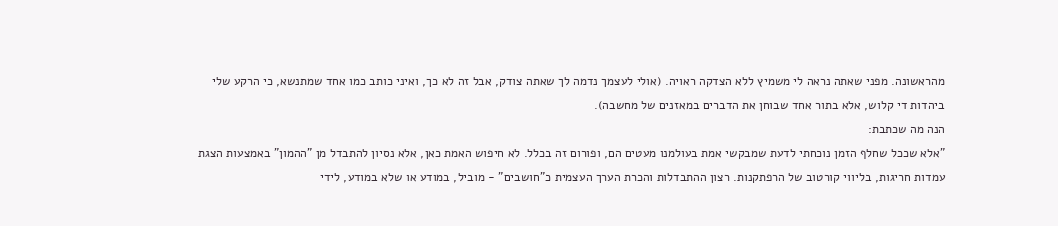מהראשונה. מפני שאתה נראה לי משמיץ ללא הצדקה ראויה. (אולי לעצמך נדמה לך שאתה צודק, אבל זה לא כך, ואיני כותב כמו אחד שמתנשא, כי הרקע שלי ביהדות די קלוש, אלא בתור אחד שבוחן את הדברים במאזנים של מחשבה).
הנה מה שכתבת:
"אלא שככל שחלף הזמן נוכחתי לדעת שמבקשי אמת בעולמנו מעטים הם, ופורום זה בכלל. לא חיפוש האמת כאן, אלא נסיון להתבדל מן "ההמון" באמצעות הצגת עמדות חריגות, בליווי קורטוב של הרפתקנות. רצון ההתבדלות והכרת הערך העצמית כ"חושבים" - מוביל, במודע או שלא במודע, לידי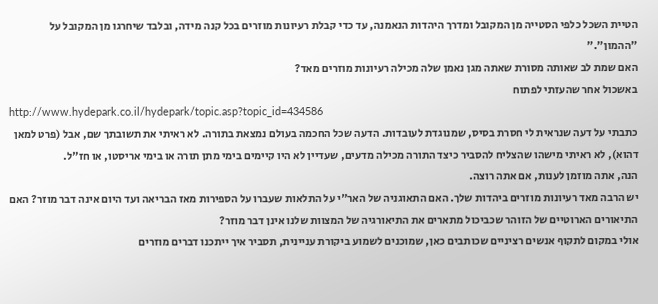הטיית השכל כלפי הסטייה מן המקובל ומדרך היהדות הנאמנה, עד כדי קבלת רעיונות מוזרים בכל קנה מידה, ובלבד שיחרגו מן המקובל על "ההמון"."
האם שמת לב שאותה מסורת שאתה מגן נאמן שלה מכילה רעיונות מוזרים מאד?
באשכול אחר שהעזתי לפתוח
http://www.hydepark.co.il/hydepark/topic.asp?topic_id=434586
כתבתי על דעה שנראית לי חסרת בסיס, שמנוגדת לעובדות. הדעה שכל החכמה בעולם נמצאת בתורה. לא ראיתי את תשובתך שם, אבל (פרט למאן דהוא), לא ראיתי מישהו שהצליח להסביר כיצד התורה מכילה מדעים, שעדיין לא היו קיימים בימי מתן תורה או בימי אריסטו, או חז"ל.
הנה, אתה מוזמן לענות, אם אתה רוצה.
יש הרבה מאד רעיונות מוזרים ביהדות שלך. האם התאוגניה של האר"י על התלאות שעברו על הספירות מאז הבריאה ועד היום אינה דבר מוזר? האם התיאורים הארוטיים של הזוהר שכביכול מתארים את התיאורגיה של המצוות שלנו אינן דבר מוזר?
אולי במקום לתקוף אנשים רציניים שכותבים כאן, שמוכנים לשמוע ביקורת עניינית, תסביר איך ייתכנו דברים מוזרים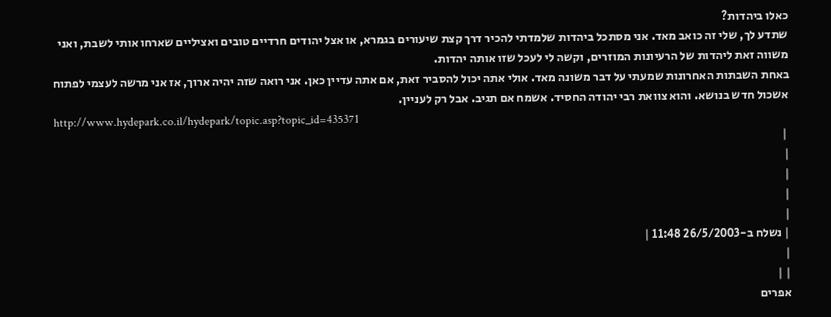כאלו ביהדות?
שתדע לך, שלי זה כואב מאד. אני מסתכל ביהדות שלמדתי להכיר דרך קצת שיעורים בגמרא, או אצל יהודים חרדיים טובים ואציליים שארחו אותי לשבת, ואני משווה זאת ליהדות של הרעיונות המוזרים, וקשה לי לעכל שזו אותה יהדות.
באחת השבתות האחרונות שמעתי על דבר משונה מאד. אולי אתה יכול להסביר זאת, אם אתה עדיין כאן. אני רואה שזה יהיה ארוך, אז אני מרשה לעצמי לפתוח אשכול חדש בנושא. והוא צוואת רבי יהודה החסיד. אשמח אם תגיב. אבל רק לעניין.
http://www.hydepark.co.il/hydepark/topic.asp?topic_id=435371
 |
|
|
|
|
| נשלח ב-26/5/2003 11:48 |
|
| |
אפרים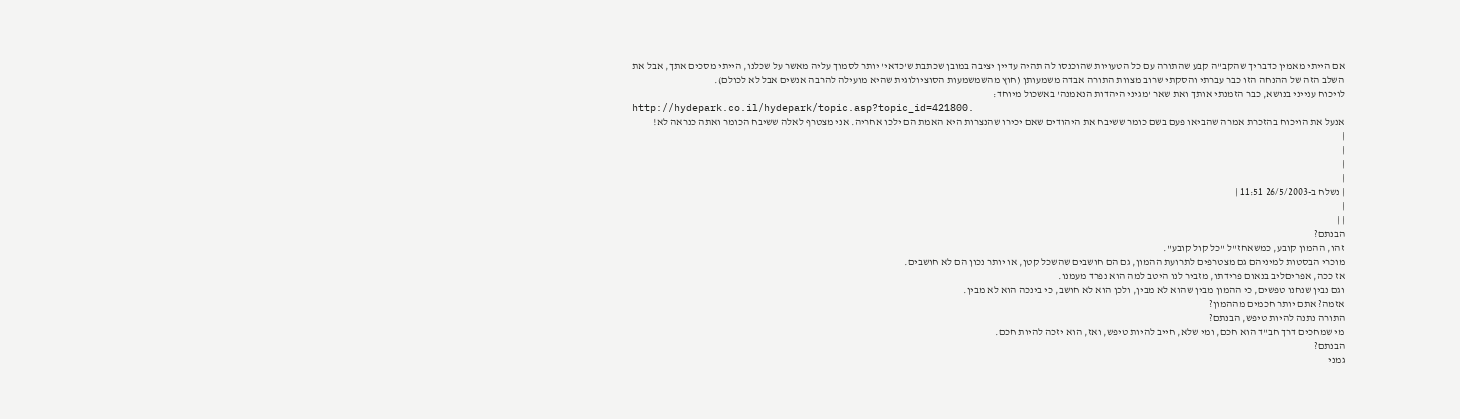אם הייתי מאמין כדבריך שהקב"ה קבע שהתורה עם כל הטעויות שהוכנסו לה תהיה עדיין יציבה במובן שכתבת ש'כדאי' יותר לסמוך עליה מאשר על שכלנו, הייתי מסכים אתך, אבל את השלב הזה של ההנחה הזו כבר עברתי והסקתי שרוב מצוות התורה אבדה משמעותן (חוץ מהשמשמעות הסוציולוגית שהיא מועילה להרבה אנשים אבל לא לכולם).
לויכוח ענייני בנושא, כבר הזמנתי אותך ואת שאר 'מגיני היהדות הנאמנה' באשכול מיוחד:
http://hydepark.co.il/hydepark/topic.asp?topic_id=421800.
אנעל את הויכוח בהזכרת אמרה שהביאו פעם בשם כומר ששיבח את היהודים שאם יכירו שהנצרות היא האמת הם ילכו אחריה. אני מצטרף לאלה ששיבח הכומר ואתה כנראה לא!
|
|
|
|
| נשלח ב-26/5/2003 11:51 |
|
| |
הבנתם?
זהו, ההמון קובע, כמשאחז"ל "כל קול קובע".
מוכרי הבסטות למיניהם גם מצטרפים לתרועת ההמון, גם הם חושבים שהשכל קטן, או יותר נכון הם לא חושבים.
אז ככה, אפריםליב בנאום פרידתו, מזביר לנו היטב למה הוא נפרד מעמנו.
וגם נבין שנחנו טפשים, כי ההמון מבין שהוא לא מבין, ולכן הוא לא חושב, כי בינכה הוא לא מבין.
אזמה? אתם יותר חכמים מההמון?
התורה נתנה להיות טיפש, הבנתם?
מי שמחכים דרך חב"ד הוא חכם, ומי שלא, חייב להיות טיפש, ואז, הוא יזכה להיות חכם.
הבנתם?
גמני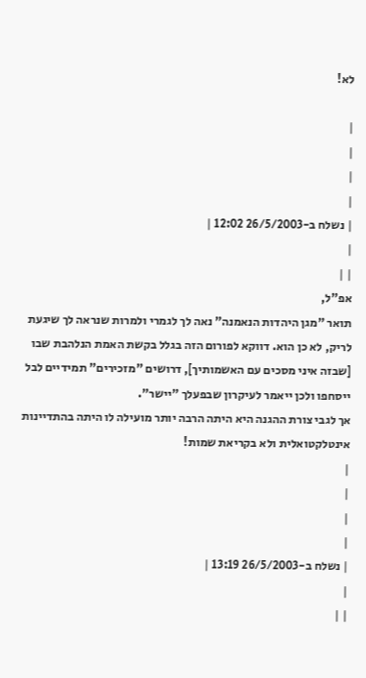לא!

|
|
|
|
| נשלח ב-26/5/2003 12:02 |
|
| |
אפ"ל,
תואר "מגן היהדות הנאמנה" נאה לך לגמרי ולמרות שנראה לך שיגעת לריק, לא כן הוא. דווקא לפורום הזה בגלל בקשת האמת הנלהבת שבו [שבזה איני מסכים עם האשמותיך], דרושים "מזכירים" תמידיים לבל ייסחפו ולכן ייאמר לעיקרון שבפעלך "יישר".
אך לגבי צורת ההגנה היא היתה הרבה יותר מועילה לו היתה בהתדיינות אינטלקטואלית ולא בקריאת שמות!
|
|
|
|
| נשלח ב-26/5/2003 13:19 |
|
| |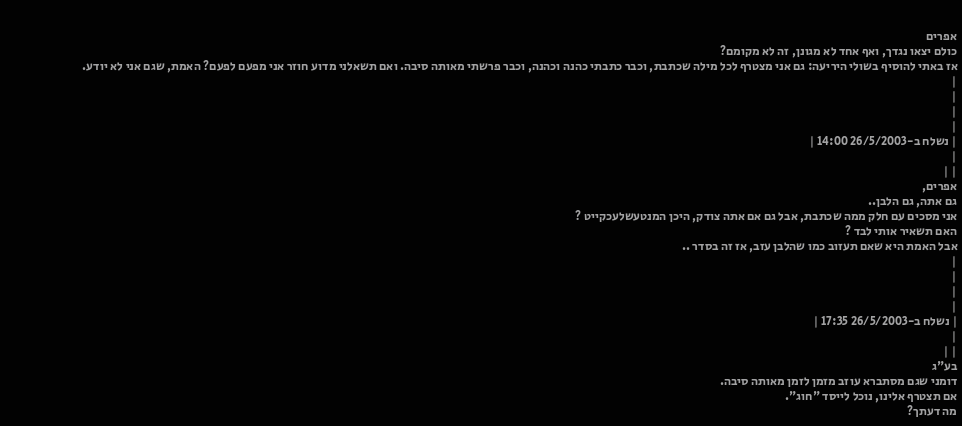אפרים
כולם יצאו נגדך, ואף אחד לא מגונן, זה לא מקומם?
אז באתי להוסיף בשולי היריעה: גם אני מצטרף לכל מילה שכתבת, וכבר כתבתי כהנה וכהנה, וכבר פרשתי מאותה סיבה. ואם תשאלני מדוע חוזר אני מפעם לפעם? האמת, שגם אני לא יודע.
|
|
|
|
| נשלח ב-26/5/2003 14:00 |
|
| |
אפרים,
גם אתה, גם הלבן..
אני מסכים עם חלק ממה שכתבת, אבל גם אם אתה צודק, היכן המנטעשלעכקייט ?
האם תשאיר אותי לבד ?
אבל האמת היא שאם תעזוב כמו שהלבן עזב, אז זה בסדר ..
|
|
|
|
| נשלח ב-26/5/2003 17:35 |
|
| |
בע"ג
דומני שגם מסתברא עוזב מזמן לזמן מאותה סיבה.
אם תצטרף אלינו, נוכל לייסד "חוג".
מה דעתך?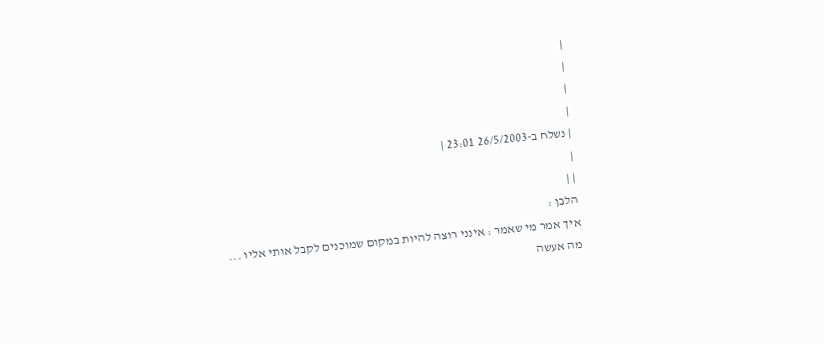|
|
|
|
| נשלח ב-26/5/2003 23:01 |
|
| |
הלבן :
איך אמר מי שאמר : אינני רוצה להיות במקום שמוכנים לקבל אותי אליו ...
מה אעשה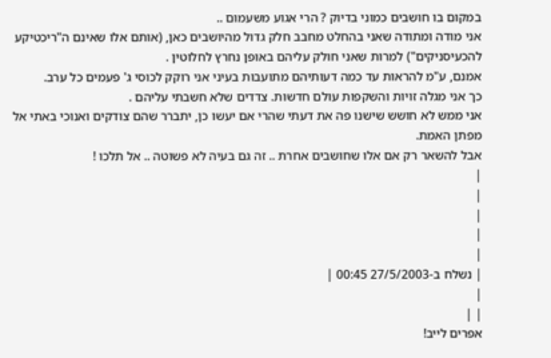במקום בו חושבים כמוני בדיוק ? הרי אגוע משעמום ..
אני מודה ומתודה שאני בהחלט מחבב חלק גדול מהיושבים כאן, (אותם אלו שאינם ה"ריכטיקע להכעיסניקים") למרות שאני חולק עליהם באופן נחרץ לחלוטין .
אמנם, ע"מ להראות עד כמה דעותיהם מתועבות בעיני אני רוקק לכוסי ג' פעמים כל ערב.
כך אני מגלה זויות והשקפות עולם חדשות. צדדים שלא חשבתי עליהם .
אני ממש לא חושש שישנו פה את דעתי שהרי אם יעשו כן, יתברר שהם צודקים ואנוכי באתי אל מפתן האמת.
אבל להשאר רק אם אלו שחושבים אחרת .. זה גם בעיה לא פשוטה .. אל תלכו !
|
|
|
|
|
| נשלח ב-27/5/2003 00:45 |
|
| |
אפרים לייב!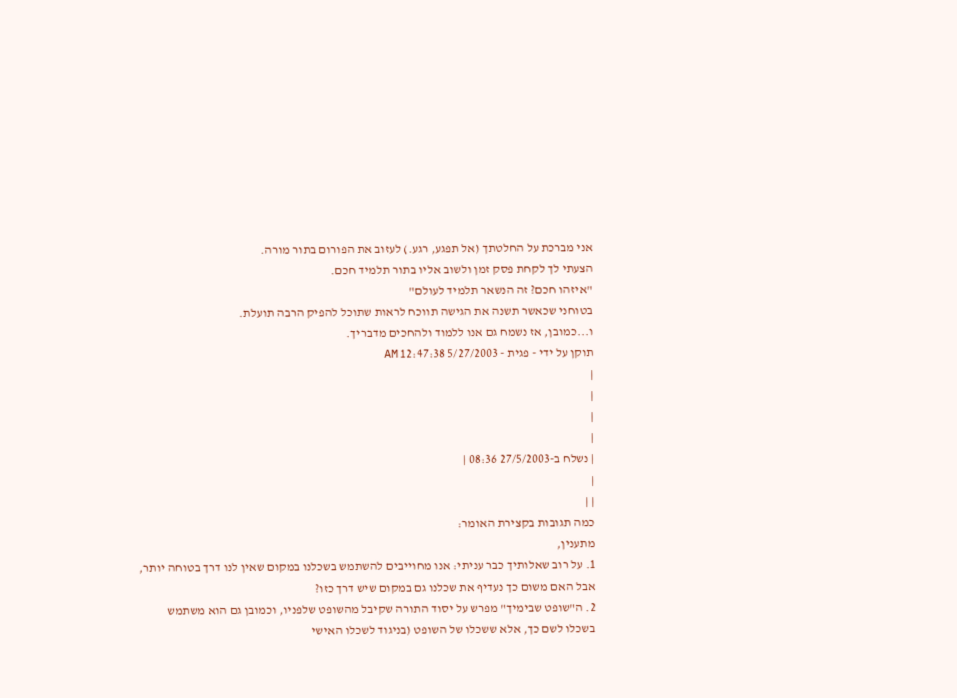אני מברכת על החלטתך (אל תפגע, רגע.) לעזוב את הפורום בתור מורה.
הצעתי לך לקחת פסק זמן ולשוב אליו בתור תלמיד חכם.
"איזהו חכם? זה הנשאר תלמיד לעולם"
בטוחני שכאשר תשנה את הגישה תווכח לראות שתוכל להפיק הרבה תועלת.
ו...כמובן, אז נשמח גם אנו ללמוד ולהחכים מדבריך.
תוקן על ידי - פגית - 5/27/2003 12:47:38 AM
|
|
|
|
| נשלח ב-27/5/2003 08:36 |
|
| |
כמה תגובות בקצירת האומר:
מתענין,
1. על רוב שאלותיך כבר עניתי: אנו מחוייבים להשתמש בשכלנו במקום שאין לנו דרך בטוחה יותר, אבל האם משום כך נעדיף את שכלנו גם במקום שיש דרך כזו?
2. ה"שופט שבימיך" מפרש על יסוד התורה שקיבל מהשופט שלפניו, וכמובן גם הוא משתמש בשכלו לשם כך, אלא ששכלו של השופט (בניגוד לשכלו האישי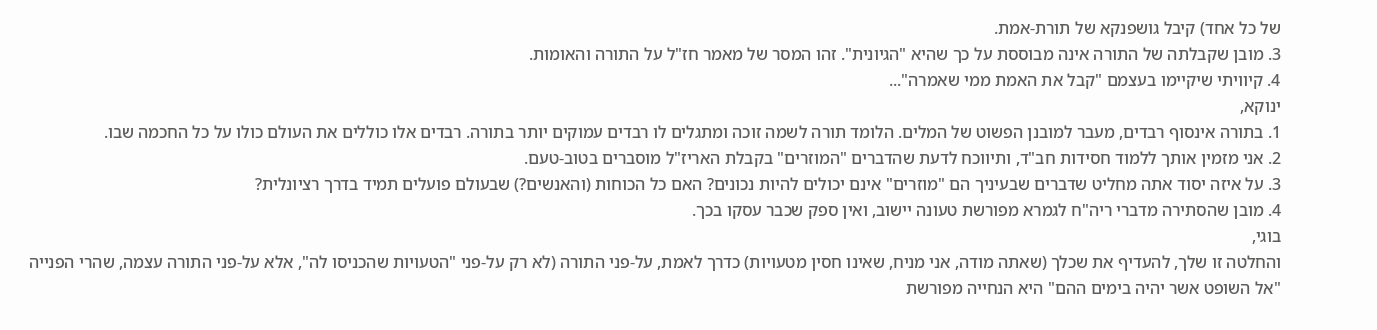של כל אחד) קיבל גושפנקא של תורת-אמת.
3. מובן שקבלתה של התורה אינה מבוססת על כך שהיא "הגיונית". זהו המסר של מאמר חז"ל על התורה והאומות.
4. קיוויתי שיקיימו בעצמם "קבל את האמת ממי שאמרה"...
ינוקא,
1. בתורה אינסוף רבדים, מעבר למובנן הפשוט של המלים. הלומד תורה לשמה זוכה ומתגלים לו רבדים עמוקים יותר בתורה. רבדים אלו כוללים את העולם כולו על כל החכמה שבו.
2. אני מזמין אותך ללמוד חסידות חב"ד, ותיווכח לדעת שהדברים "המוזרים" בקבלת האריז"ל מוסברים בטוב-טעם.
3. על איזה יסוד אתה מחליט שדברים שבעיניך הם "מוזרים" אינם יכולים להיות נכונים? האם כל הכוחות (והאנשים?) שבעולם פועלים תמיד בדרך רציונלית?
4. מובן שהסתירה מדברי ריה"ח לגמרא מפורשת טעונה יישוב, ואין ספק שכבר עסקו בכך.
בוגי,
והחלטה זו שלך, להעדיף את שכלך (שאתה מודה, אני מניח, שאינו חסין מטעויות) כדרך לאמת, על-פני התורה (לא רק על-פני "הטעויות שהכניסו לה", אלא על-פני התורה עצמה, שהרי הפנייה "אל השופט אשר יהיה בימים ההם" היא הנחייה מפורשת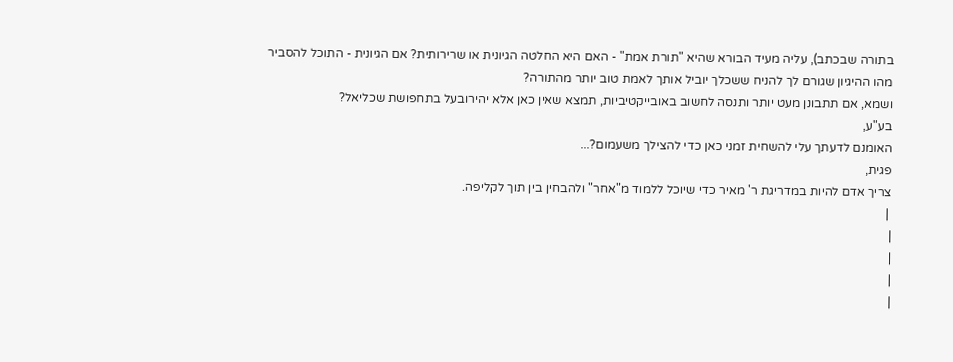בתורה שבכתב), עליה מעיד הבורא שהיא "תורת אמת" - האם היא החלטה הגיונית או שרירותית? אם הגיונית - התוכל להסביר מהו ההיגיון שגורם לך להניח ששכלך יוביל אותך לאמת טוב יותר מהתורה?
ושמא, אם תתבונן מעט יותר ותנסה לחשוב באובייקטיביות, תמצא שאין כאן אלא יהירובעל בתחפושת שכליאל?
בע"ע,
האומנם לדעתך עלי להשחית זמני כאן כדי להצילך משעמום?...
פגית,
צריך אדם להיות במדריגת ר' מאיר כדי שיוכל ללמוד מ"אחר" ולהבחין בין תוך לקליפה.
 |
|
|
|
|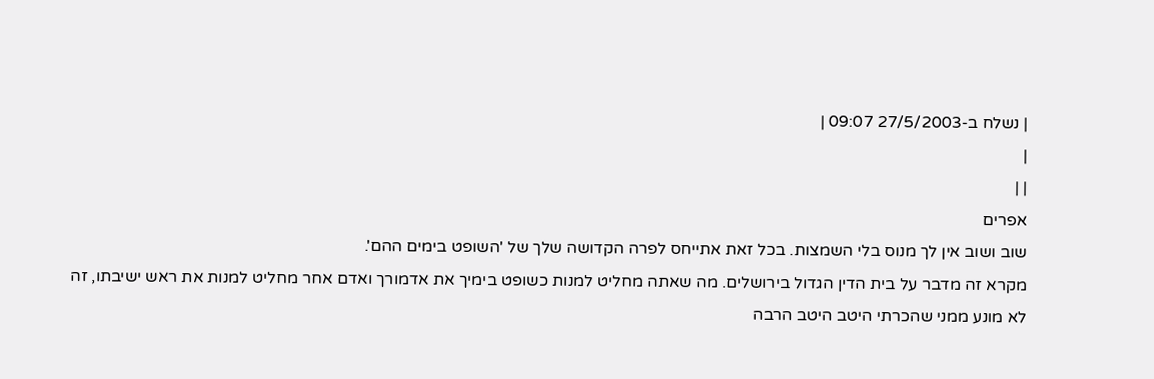| נשלח ב-27/5/2003 09:07 |
|
| |
אפרים
שוב ושוב אין לך מנוס בלי השמצות. בכל זאת אתייחס לפרה הקדושה שלך של 'השופט בימים ההם'.
מקרא זה מדבר על בית הדין הגדול בירושלים. מה שאתה מחליט למנות כשופט בימיך את אדמורך ואדם אחר מחליט למנות את ראש ישיבתו, זה לא מונע ממני שהכרתי היטב היטב הרבה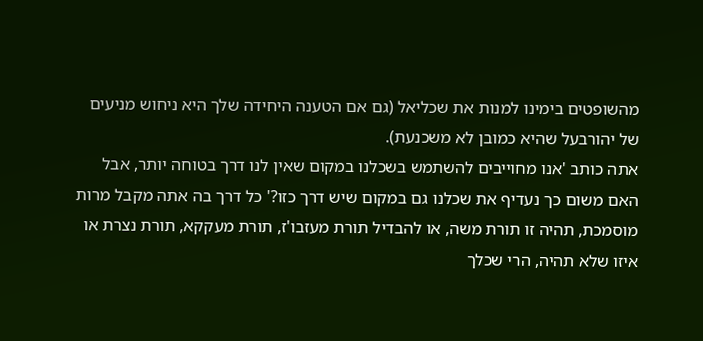מהשופטים בימינו למנות את שכליאל (גם אם הטענה היחידה שלך היא ניחוש מניעים של יהורבעל שהיא כמובן לא משכנעת).
אתה כותב 'אנו מחוייבים להשתמש בשכלנו במקום שאין לנו דרך בטוחה יותר, אבל האם משום כך נעדיף את שכלנו גם במקום שיש דרך כזו?' כל דרך בה אתה מקבל מרות מוסמכת, תהיה זו תורת משה, או להבדיל תורת מעזבו'ז, תורת מעקקא, תורת נצרת או איזו שלא תהיה, הרי שכלך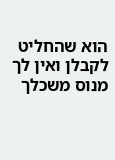הוא שהחליט לקבלן ואין לך מנוס משכלך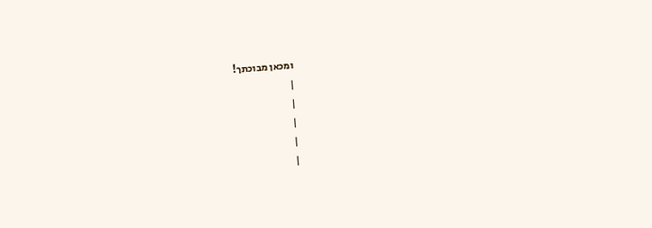ומכאן מבוכתך!
|
|
|
|
|